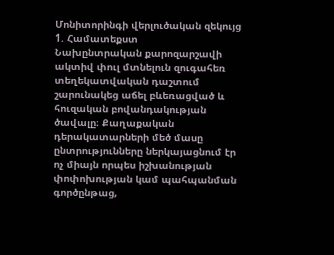Մոնիտորինգի վերլուծական զեկույց
1. Համատեքստ
Նախընտրական քարոզարշավի ակտիվ փուլ մտնելուն զուգահեռ տեղեկատվական դաշտում շարունակեց աճել բևեռացված և հուզական բովանդակության ծավալը։ Քաղաքական դերակատարների մեծ մասը ընտրությունները ներկայացնում էր ոչ միայն որպես իշխանության փոփոխության կամ պահպանման գործընթաց,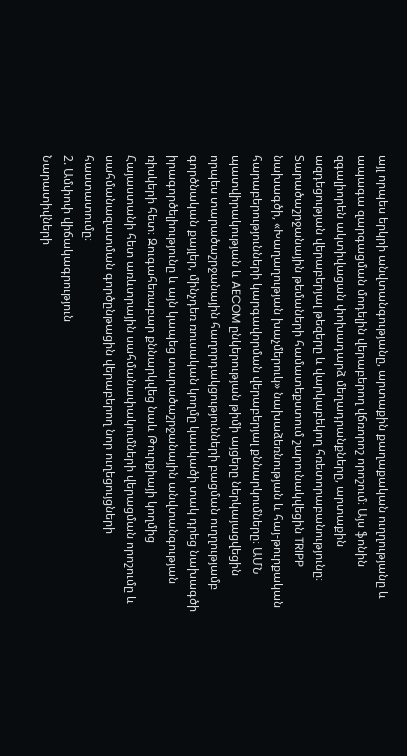այլ որպես երկրի անվտանգությանը, արտաքին քաղաքական ուղղությանը և ապագա զարգացման մոդելին վերաբերող վճռորոշ որոշում։ Այս ֆոնին զգալիորեն ակտիվացան փոխադարձ մեղադրանքները, արտաքին ազդեցության վերաբերյալ թեզերը և վարկաբեկող հռետորաբանությունը։
Տարածաշրջանային թեմաների համատեքստում շարունակվեցին TRIPP նախագծի, «Խաղաղության խաչմերուկ» նախաձեռնության և հայ-թուրքական հարաբերությունների կարգավորման վերաբերյալ քննարկումները։ ԱՄՆ պատվիրակության և AECOM ընկերության թիմի այցերը ներկայացվեցին որպես տարածաշրջանային հաղորդակցությունների բացման ուղղությամբ գործնական քայլեր, մինչդեռ ռուսական կողմը կասկածի տակ դրեց նախագծի իրագործելիությունը և այն կապեց տարածաշրջանային անվտանգության ռիսկերի հետ։ Զուգահեռաբար քննարկվեց նաև Թուրքիայի կողմից Հայաստանի հետ առևտրային սահմանափակումների վերացման որոշումը և սահմանազատման գործընթացին վերաբերող նոր ուղեցույցների հաստատումը։
2. Ամփոփ վիճակագրություն
Նարատիվների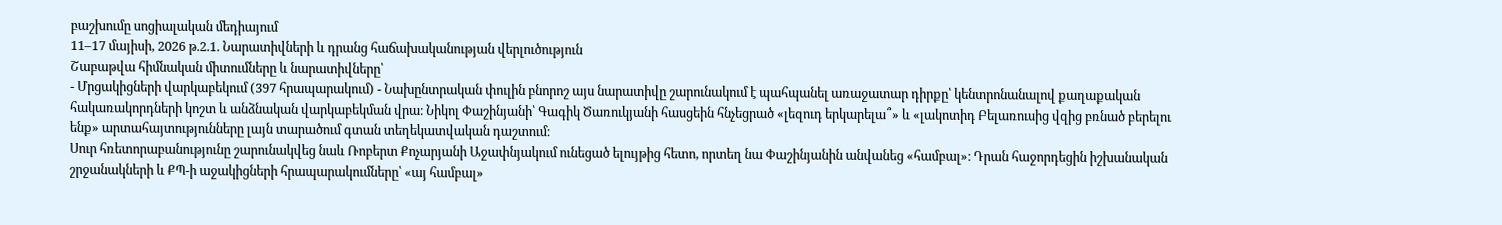բաշխումը սոցիալական մեդիայում
11–17 մայիսի, 2026 թ.2.1. Նարատիվների և դրանց հաճախականության վերլուծություն
Շաբաթվա հիմնական միտումները և նարատիվները՝
- Մրցակիցների վարկաբեկում (397 հրապարակում) - Նախընտրական փուլին բնորոշ այս նարատիվը շարունակում է պահպանել առաջատար դիրքը՝ կենտրոնանալով քաղաքական հակառակորդների կոշտ և անձնական վարկաբեկման վրա։ Նիկոլ Փաշինյանի՝ Գագիկ Ծառուկյանի հասցեին հնչեցրած «լեզուդ երկարելա՞» և «լակոտիդ Բելառուսից վզից բռնած բերելու ենք» արտահայտությունները լայն տարածում գտան տեղեկատվական դաշտում։
Սուր հռետորաբանությունը շարունակվեց նաև Ռոբերտ Քոչարյանի Աջափնյակում ունեցած ելույթից հետո, որտեղ նա Փաշինյանին անվանեց «համբալ»։ Դրան հաջորդեցին իշխանական շրջանակների և ՔՊ-ի աջակիցների հրապարակումները՝ «այ համբալ»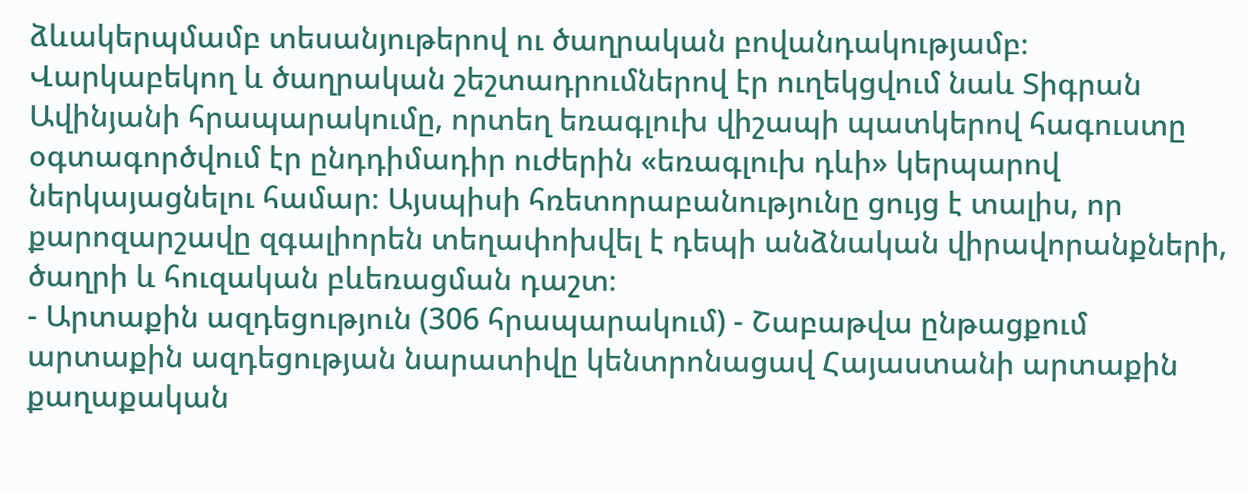ձևակերպմամբ տեսանյութերով ու ծաղրական բովանդակությամբ։
Վարկաբեկող և ծաղրական շեշտադրումներով էր ուղեկցվում նաև Տիգրան Ավինյանի հրապարակումը, որտեղ եռագլուխ վիշապի պատկերով հագուստը օգտագործվում էր ընդդիմադիր ուժերին «եռագլուխ դևի» կերպարով ներկայացնելու համար։ Այսպիսի հռետորաբանությունը ցույց է տալիս, որ քարոզարշավը զգալիորեն տեղափոխվել է դեպի անձնական վիրավորանքների, ծաղրի և հուզական բևեռացման դաշտ։
- Արտաքին ազդեցություն (306 հրապարակում) - Շաբաթվա ընթացքում արտաքին ազդեցության նարատիվը կենտրոնացավ Հայաստանի արտաքին քաղաքական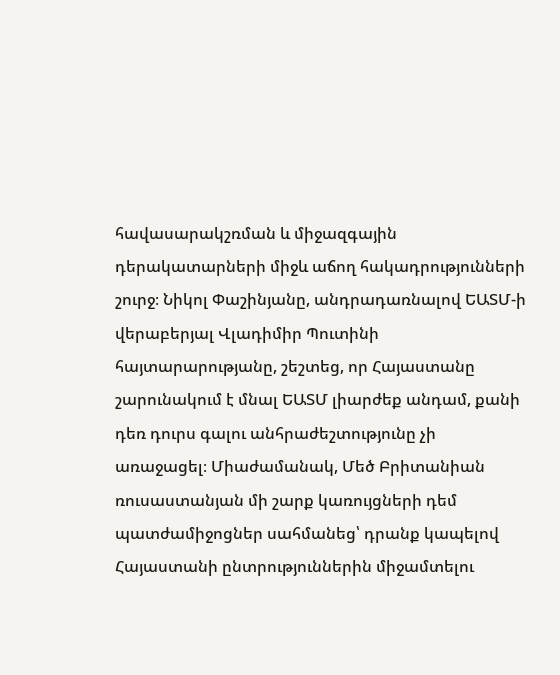հավասարակշռման և միջազգային դերակատարների միջև աճող հակադրությունների շուրջ։ Նիկոլ Փաշինյանը, անդրադառնալով ԵԱՏՄ-ի վերաբերյալ Վլադիմիր Պուտինի հայտարարությանը, շեշտեց, որ Հայաստանը շարունակում է մնալ ԵԱՏՄ լիարժեք անդամ, քանի դեռ դուրս գալու անհրաժեշտությունը չի առաջացել։ Միաժամանակ, Մեծ Բրիտանիան ռուսաստանյան մի շարք կառույցների դեմ պատժամիջոցներ սահմանեց՝ դրանք կապելով Հայաստանի ընտրություններին միջամտելու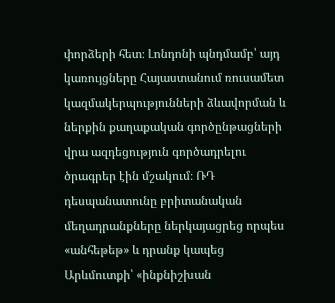փորձերի հետ։ Լոնդոնի պնդմամբ՝ այդ կառույցները Հայաստանում ռուսամետ կազմակերպությունների ձևավորման և ներքին քաղաքական գործընթացների վրա ազդեցություն գործադրելու ծրագրեր էին մշակում։ ՌԴ դեսպանատունը բրիտանական մեղադրանքները ներկայացրեց որպես «անհեթեթ» և դրանք կապեց Արևմուտքի՝ «ինքնիշխան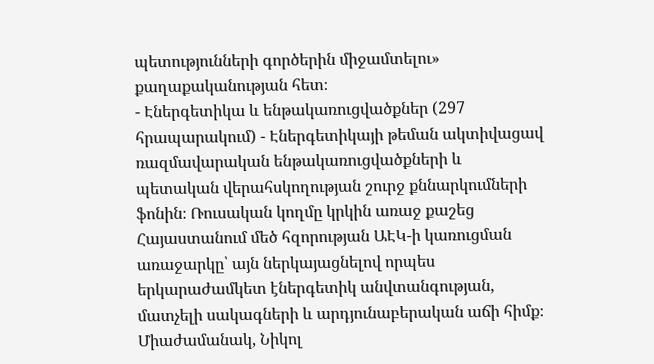պետությունների գործերին միջամտելու» քաղաքականության հետ։
- Էներգետիկա և ենթակառուցվածքներ (297 հրապարակում) - Էներգետիկայի թեման ակտիվացավ ռազմավարական ենթակառուցվածքների և պետական վերահսկողության շուրջ քննարկումների ֆոնին։ Ռուսական կողմը կրկին առաջ քաշեց Հայաստանում մեծ հզորության ԱԷԿ-ի կառուցման առաջարկը՝ այն ներկայացնելով որպես երկարաժամկետ էներգետիկ անվտանգության, մատչելի սակագների և արդյունաբերական աճի հիմք։ Միաժամանակ, Նիկոլ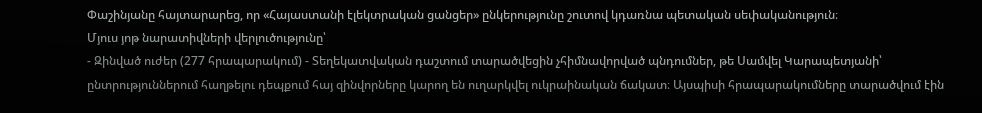Փաշինյանը հայտարարեց, որ «Հայաստանի էլեկտրական ցանցեր» ընկերությունը շուտով կդառնա պետական սեփականություն։
Մյուս յոթ նարատիվների վերլուծությունը՝
- Զինված ուժեր (277 հրապարակում) - Տեղեկատվական դաշտում տարածվեցին չհիմնավորված պնդումներ, թե Սամվել Կարապետյանի՝ ընտրություններում հաղթելու դեպքում հայ զինվորները կարող են ուղարկվել ուկրաինական ճակատ։ Այսպիսի հրապարակումները տարածվում էին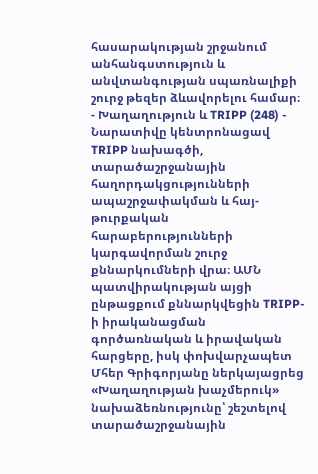հասարակության շրջանում անհանգստություն և անվտանգության սպառնալիքի շուրջ թեզեր ձևավորելու համար։
- Խաղաղություն և TRIPP (248) - Նարատիվը կենտրոնացավ TRIPP նախագծի, տարածաշրջանային հաղորդակցությունների ապաշրջափակման և հայ-թուրքական հարաբերությունների կարգավորման շուրջ քննարկումների վրա։ ԱՄՆ պատվիրակության այցի ընթացքում քննարկվեցին TRIPP-ի իրականացման գործառնական և իրավական հարցերը, իսկ փոխվարչապետ Մհեր Գրիգորյանը ներկայացրեց «Խաղաղության խաչմերուկ» նախաձեռնությունը՝ շեշտելով տարածաշրջանային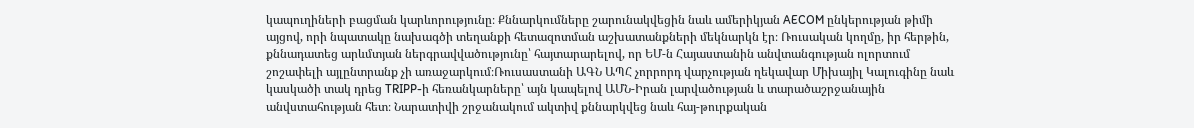կապուղիների բացման կարևորությունը։ Քննարկումները շարունակվեցին նաև ամերիկյան AECOM ընկերության թիմի այցով, որի նպատակը նախագծի տեղանքի հետազոտման աշխատանքների մեկնարկն էր։ Ռուսական կողմը, իր հերթին, քննադատեց արևմտյան ներգրավվածությունը՝ հայտարարելով, որ ԵՄ-ն Հայաստանին անվտանգության ոլորտում շոշափելի այլընտրանք չի առաջարկում։Ռուսաստանի ԱԳՆ ԱՊՀ չորրորդ վարչության ղեկավար Միխայիլ Կալուգինը նաև կասկածի տակ դրեց TRIPP-ի հեռանկարները՝ այն կապելով ԱՄՆ-Իրան լարվածության և տարածաշրջանային անվստահության հետ։ Նարատիվի շրջանակում ակտիվ քննարկվեց նաև հայ-թուրքական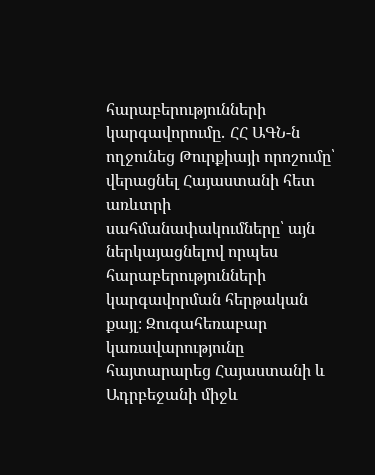հարաբերությունների կարգավորումը․ ՀՀ ԱԳՆ-ն ողջունեց Թուրքիայի որոշումը՝ վերացնել Հայաստանի հետ առևտրի սահմանափակումները՝ այն ներկայացնելով որպես հարաբերությունների կարգավորման հերթական քայլ։ Զուգահեռաբար կառավարությունը հայտարարեց Հայաստանի և Ադրբեջանի միջև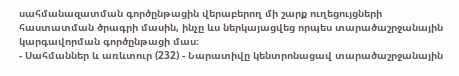սահմանազատման գործընթացին վերաբերող մի շարք ուղեցույցների հաստատման ծրագրի մասին, ինչը ևս ներկայացվեց որպես տարածաշրջանային կարգավորման գործընթացի մաս։
- Սահմաններ և առևտուր (232) - Նարատիվը կենտրոնացավ տարածաշրջանային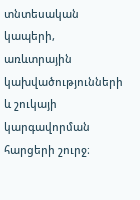տնտեսական կապերի, առևտրային կախվածությունների և շուկայի կարգավորման հարցերի շուրջ։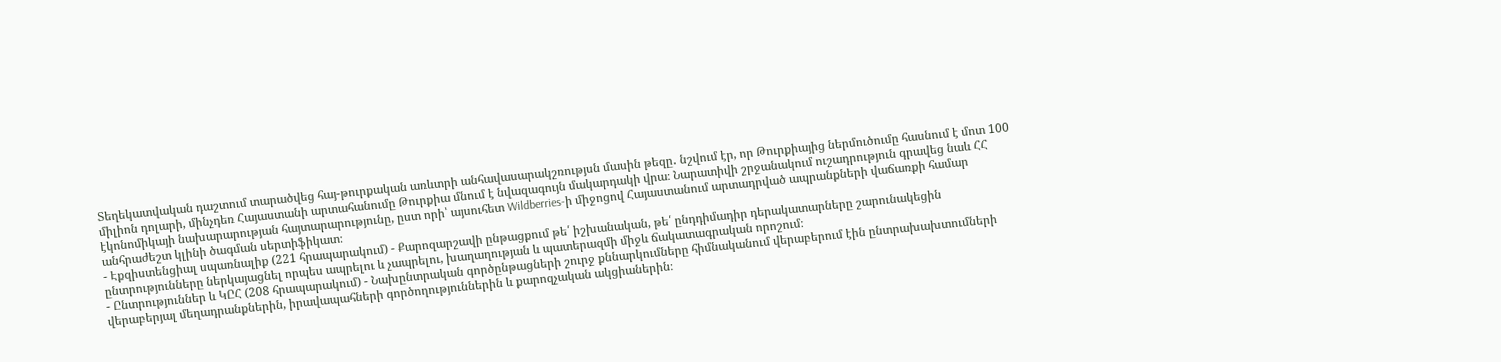Տեղեկատվական դաշտում տարածվեց հայ-թուրքական առևտրի անհավասարակշռությսն մասին թեզը․ նշվում էր, որ Թուրքիայից ներմուծումը հասնում է մոտ 100 միլիոն դոլարի, մինչդեռ Հայաստանի արտահանումը Թուրքիա մնում է նվազագույն մակարդակի վրա։ Նարատիվի շրջանակում ուշադրություն գրավեց նաև ՀՀ էկոնոմիկայի նախարարության հայտարարությունը, ըստ որի՝ այսուհետ Wildberries-ի միջոցով Հայաստանում արտադրված ապրանքների վաճառքի համար անհրաժեշտ կլինի ծագման սերտիֆիկատ։
- Էքզիստենցիալ սպառնալիք (221 հրապարակում) - Քարոզարշավի ընթացքում թե՛ իշխանական, թե՛ ընդդիմադիր դերակատարները շարունակեցին ընտրությունները ներկայացնել որպես ապրելու և չապրելու, խաղաղության և պատերազմի միջև ճակատագրական որոշում։
- Ընտրություններ և ԿԸՀ (208 հրապարակում) - Նախընտրական գործընթացների շուրջ քննարկումները հիմնականում վերաբերում էին ընտրախախտումների վերաբերյալ մեղադրանքներին, իրավապահների գործողություններին և քարոզչական ակցիաներին։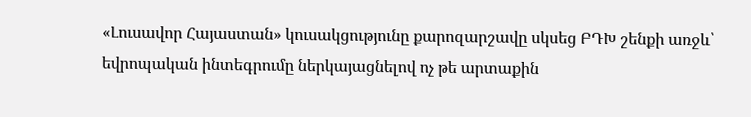«Լուսավոր Հայաստան» կուսակցությունը քարոզարշավը սկսեց ԲԴԽ շենքի առջև՝ եվրոպական ինտեգրումը ներկայացնելով ոչ թե արտաքին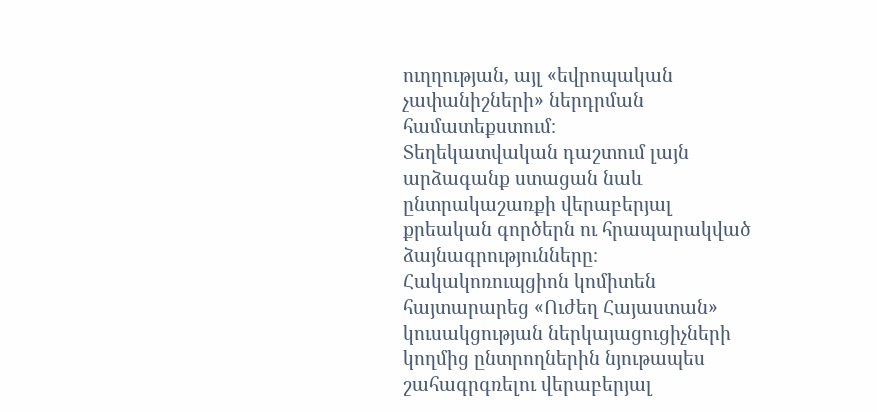ուղղության, այլ «եվրոպական չափանիշների» ներդրման համատեքստում։
Տեղեկատվական դաշտում լայն արձագանք ստացան նաև ընտրակաշառքի վերաբերյալ քրեական գործերն ու հրապարակված ձայնագրությունները։ Հակակոռուպցիոն կոմիտեն հայտարարեց «Ուժեղ Հայաստան» կուսակցության ներկայացուցիչների կողմից ընտրողներին նյութապես շահագրգռելու վերաբերյալ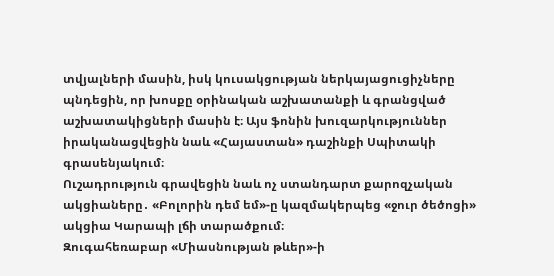տվյալների մասին, իսկ կուսակցության ներկայացուցիչները պնդեցին, որ խոսքը օրինական աշխատանքի և գրանցված աշխատակիցների մասին է։ Այս ֆոնին խուզարկություններ իրականացվեցին նաև «Հայաստան» դաշինքի Սպիտակի գրասենյակում։
Ուշադրություն գրավեցին նաև ոչ ստանդարտ քարոզչական ակցիաները․ «Բոլորին դեմ եմ»-ը կազմակերպեց «ջուր ծեծոցի» ակցիա Կարապի լճի տարածքում։
Զուգահեռաբար «Միասնության թևեր»-ի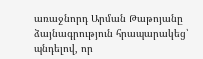առաջնորդ Արման Թաթոյանը ձայնագրություն հրապարակեց՝ պնդելով, որ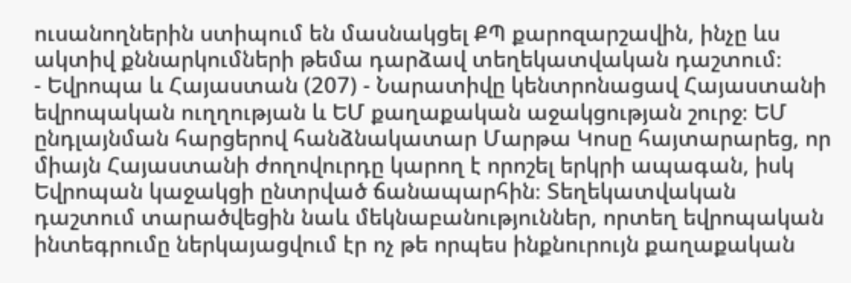ուսանողներին ստիպում են մասնակցել ՔՊ քարոզարշավին, ինչը ևս ակտիվ քննարկումների թեմա դարձավ տեղեկատվական դաշտում։
- Եվրոպա և Հայաստան (207) - Նարատիվը կենտրոնացավ Հայաստանի եվրոպական ուղղության և ԵՄ քաղաքական աջակցության շուրջ։ ԵՄ ընդլայնման հարցերով հանձնակատար Մարթա Կոսը հայտարարեց, որ միայն Հայաստանի ժողովուրդը կարող է որոշել երկրի ապագան, իսկ Եվրոպան կաջակցի ընտրված ճանապարհին։ Տեղեկատվական դաշտում տարածվեցին նաև մեկնաբանություններ, որտեղ եվրոպական ինտեգրումը ներկայացվում էր ոչ թե որպես ինքնուրույն քաղաքական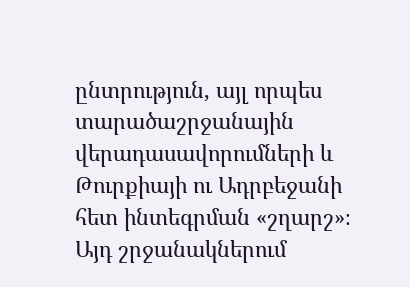ընտրություն, այլ որպես տարածաշրջանային վերադասավորումների և Թուրքիայի ու Ադրբեջանի հետ ինտեգրման «շղարշ»։ Այդ շրջանակներում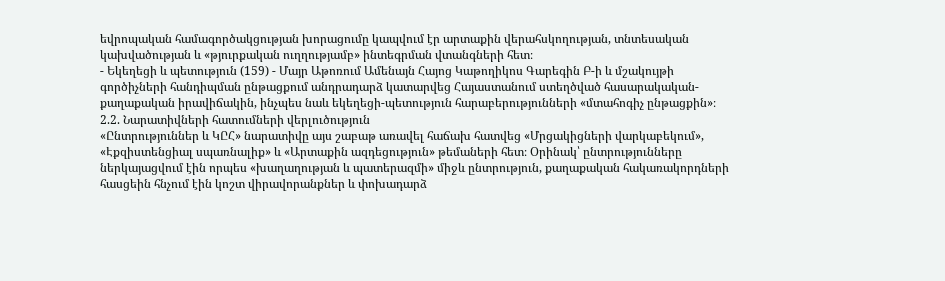եվրոպական համագործակցության խորացումը կապվում էր արտաքին վերահսկողության, տնտեսական կախվածության և «թյուրքական ուղղությամբ» ինտեգրման վտանգների հետ։
- Եկեղեցի և պետություն (159) - Մայր Աթոռում Ամենայն Հայոց Կաթողիկոս Գարեգին Բ-ի և մշակույթի գործիչների հանդիպման ընթացքում անդրադարձ կատարվեց Հայաստանում ստեղծված հասարակական-քաղաքական իրավիճակին, ինչպես նաև եկեղեցի-պետություն հարաբերությունների «մտահոգիչ ընթացքին»։
2.2. Նարատիվների հատումների վերլուծություն
«Ընտրություններ և ԿԸՀ» նարատիվը այս շաբաթ առավել հաճախ հատվեց «Մրցակիցների վարկաբեկում», «Էքզիստենցիալ սպառնալիք» և «Արտաքին ազդեցություն» թեմաների հետ։ Օրինակ՝ ընտրությունները ներկայացվում էին որպես «խաղաղության և պատերազմի» միջև ընտրություն, քաղաքական հակառակորդների հասցեին հնչում էին կոշտ վիրավորանքներ և փոխադարձ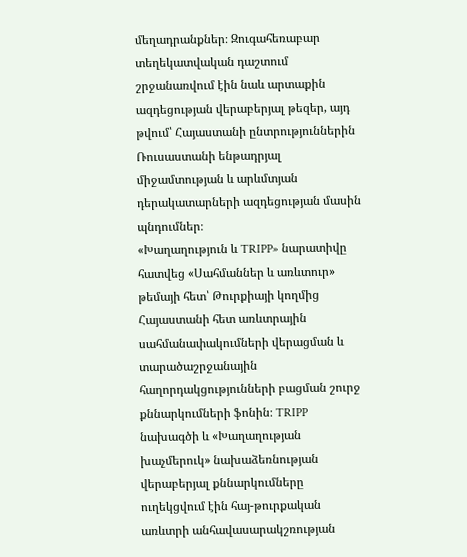մեղադրանքներ։ Զուգահեռաբար տեղեկատվական դաշտում շրջանառվում էին նաև արտաքին ազդեցության վերաբերյալ թեզեր, այդ թվում՝ Հայաստանի ընտրություններին Ռուսաստանի ենթադրյալ միջամտության և արևմտյան դերակատարների ազդեցության մասին պնդումներ։
«Խաղաղություն և TRIPP» նարատիվը հատվեց «Սահմաններ և առևտուր» թեմայի հետ՝ Թուրքիայի կողմից Հայաստանի հետ առևտրային սահմանափակումների վերացման և տարածաշրջանային հաղորդակցությունների բացման շուրջ քննարկումների ֆոնին։ TRIPP նախագծի և «Խաղաղության խաչմերուկ» նախաձեռնության վերաբերյալ քննարկումները ուղեկցվում էին հայ-թուրքական առևտրի անհավասարակշռության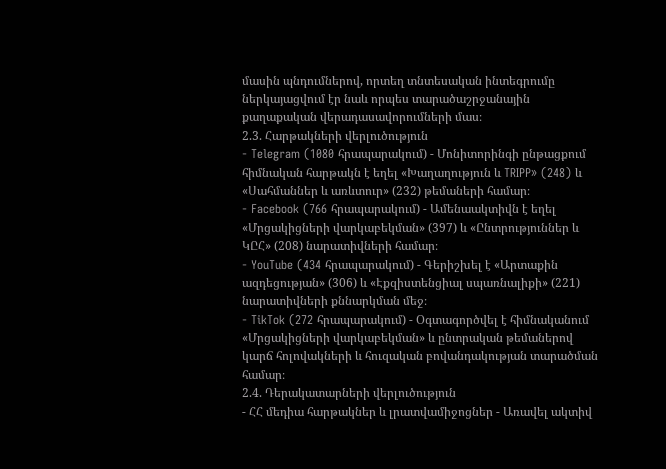մասին պնդումներով, որտեղ տնտեսական ինտեգրումը ներկայացվում էր նաև որպես տարածաշրջանային քաղաքական վերադասավորումների մաս։
2.3. Հարթակների վերլուծություն
- Telegram (1080 հրապարակում) - Մոնիտորինգի ընթացքում հիմնական հարթակն է եղել «Խաղաղություն և TRIPP» (248) և «Սահմաններ և առևտուր» (232) թեմաների համար։
- Facebook (766 հրապարակում) - Ամենաակտիվն է եղել «Մրցակիցների վարկաբեկման» (397) և «Ընտրություններ և ԿԸՀ» (208) նարատիվների համար։
- YouTube (434 հրապարակում) - Գերիշխել է «Արտաքին ազդեցության» (306) և «Էքզիստենցիալ սպառնալիքի» (221) նարատիվների քննարկման մեջ։
- TikTok (272 հրապարակում) - Օգտագործվել է հիմնականում «Մրցակիցների վարկաբեկման» և ընտրական թեմաներով կարճ հոլովակների և հուզական բովանդակության տարածման համար։
2.4. Դերակատարների վերլուծություն
- ՀՀ մեդիա հարթակներ և լրատվամիջոցներ - Առավել ակտիվ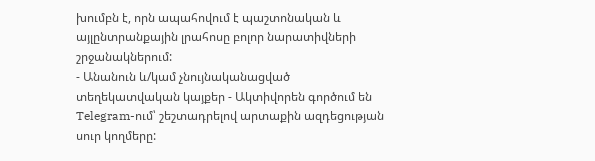խումբն է, որն ապահովում է պաշտոնական և այլընտրանքային լրահոսը բոլոր նարատիվների շրջանակներում:
- Անանուն և/կամ չնույնականացված տեղեկատվական կայքեր - Ակտիվորեն գործում են Telegram-ում՝ շեշտադրելով արտաքին ազդեցության սուր կողմերը: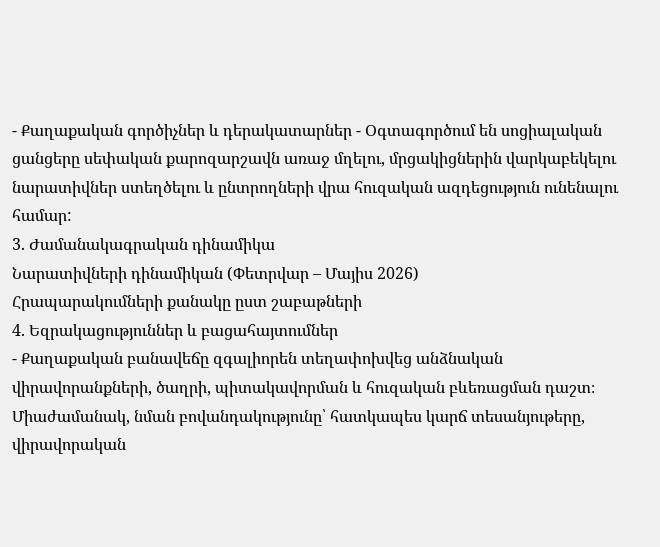- Քաղաքական գործիչներ և դերակատարներ - Օգտագործում են սոցիալական ցանցերը սեփական քարոզարշավն առաջ մղելու, մրցակիցներին վարկաբեկելու նարատիվներ ստեղծելու և ընտրողների վրա հուզական ազդեցություն ունենալու համար:
3. Ժամանակագրական դինամիկա
Նարատիվների դինամիկան (Փետրվար – Մայիս 2026)
Հրապարակումների քանակը ըստ շաբաթների
4. Եզրակացություններ և բացահայտումներ
- Քաղաքական բանավեճը զգալիորեն տեղափոխվեց անձնական վիրավորանքների, ծաղրի, պիտակավորման և հուզական բևեռացման դաշտ։ Միաժամանակ, նման բովանդակությունը՝ հատկապես կարճ տեսանյութերը, վիրավորական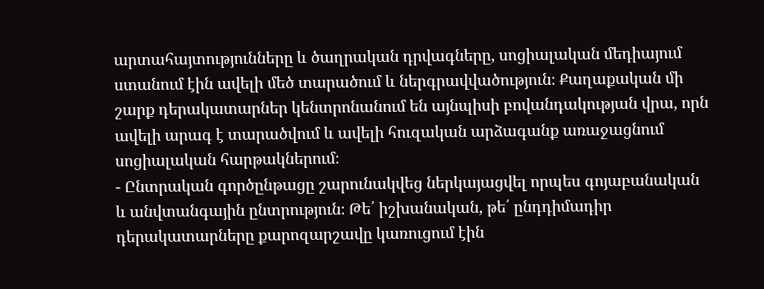արտահայտությունները և ծաղրական դրվագները, սոցիալական մեդիայում ստանում էին ավելի մեծ տարածում և ներգրավվածություն։ Քաղաքական մի շարք դերակատարներ կենտրոնանում են այնպիսի բովանդակության վրա, որն ավելի արագ է տարածվում և ավելի հուզական արձագանք առաջացնում սոցիալական հարթակներում։
- Ընտրական գործընթացը շարունակվեց ներկայացվել որպես գոյաբանական և անվտանգային ընտրություն։ Թե՛ իշխանական, թե՛ ընդդիմադիր դերակատարները քարոզարշավը կառուցում էին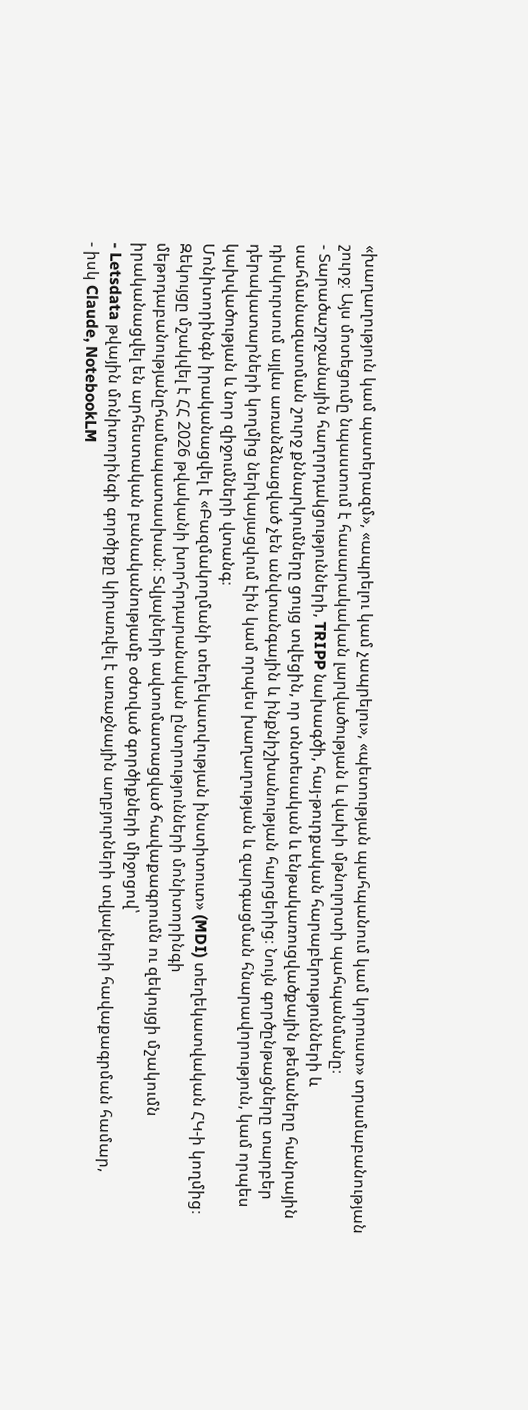«խաղաղություն կամ պատերազմ», «ապրելու կամ չապրելու», «պետության պահպանում կամ կորուստ» տրամաբանության շուրջ։ Այս մոտեցումը նպաստում է հասարակական լարվածության և վախի մթնոլորտի պահպանմանը։
- Տարածաշրջանային հաղորդակցությունների, TRIPP նախագծի, հայ-թուրքական հարաբերությունների և սահմանազատման շուրջ քննարկումները ցույց տվեցին, որ տնտեսական և ենթակառուցվածքային թեմաները հանրային դիսկուրսում այլևս առանձնացված չեն անվտանգային և ինքնիշխանության հարցերից։ Նույն գործընթացները տարբեր դերակատարների կողմից ներկայացվում էին կամ որպես խաղաղության և զարգացման հնարավորություն, կամ որպես կախվածության և նոր զիջումների վտանգ։
Մոնիտորինգն իրականացվել է «Բազմակողմանի տեղեկատվության ինստիտուտ» (MDI) տեղեկատվական ՀԿ-ի կողմից։
Զեկույցը մշակվել է ՀՀ 2026 թվականի խորհրդարանական ընտրությունների մոնիտորինգի մեթոդաբանությանըհամապատասխան։ Տվյալների ավտոմատացված հավաքագրումն ու զեկույցի մշակումն իրականացվել են արհեստական բանականությամբ օժտված գործիքների միջոցով՝
- Letsdata թվային մոնիտորինգի գործիքը կիրառվել է առաջնային աղբյուրների տվյալների հավաքագրման համար,
- իսկ Claude, NotebookLM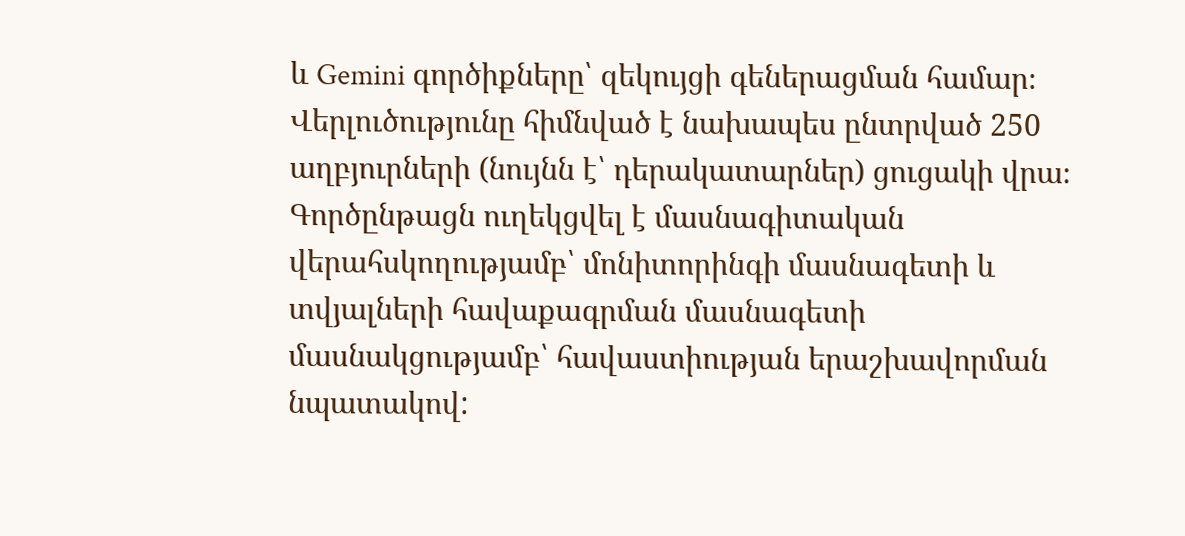և Gemini գործիքները՝ զեկույցի գեներացման համար։
Վերլուծությունը հիմնված է նախապես ընտրված 250 աղբյուրների (նույնն է՝ դերակատարներ) ցուցակի վրա։ Գործընթացն ուղեկցվել է մասնագիտական վերահսկողությամբ՝ մոնիտորինգի մասնագետի և տվյալների հավաքագրման մասնագետի մասնակցությամբ՝ հավաստիության երաշխավորման նպատակով: